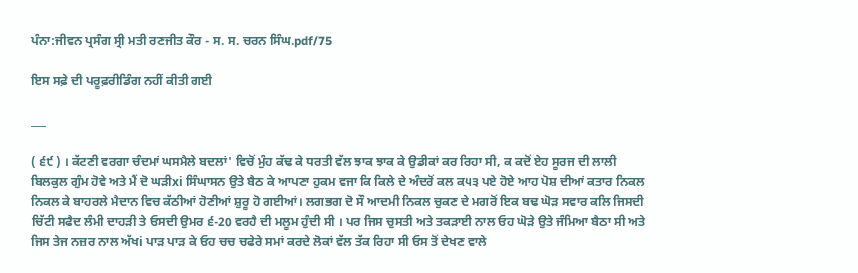ਪੰਨਾ:ਜੀਵਨ ਪ੍ਰਸੰਗ ਸ੍ਰੀ ਮਤੀ ਰਣਜੀਤ ਕੌਰ - ਸ. ਸ. ਚਰਨ ਸਿੰਘ.pdf/75

ਇਸ ਸਫ਼ੇ ਦੀ ਪਰੂਫ਼ਰੀਡਿੰਗ ਨਹੀਂ ਕੀਤੀ ਗਈ

___

( ੬੯ ) । ਕੱਟਣੀ ਵਰਗਾ ਚੰਦਮਾਂ ਘਸਮੈਲੇ ਬਦਲਾਂ' ਵਿਚੋਂ ਮੁੰਹ ਕੱਢ ਕੇ ਧਰਤੀ ਵੱਲ ਝਾਕ ਝਾਕ ਕੇ ਉਡੀਕਾਂ ਕਰ ਰਿਹਾ ਸੀ, ਕ ਕਦੋਂ ਏਹ ਸੂਰਜ ਦੀ ਲਾਲੀ ਬਿਲਕੁਲ ਗੁੰਮ ਹੋਵੇ ਅਤੇ ਮੈਂ ਦੋ ਘੜੀxi ਸਿੰਘਾਸਨ ਉਤੇ ਬੈਠ ਕੇ ਆਪਣਾ ਹੁਕਮ ਵਜਾ ਕਿ ਕਿਲੇ ਦੇ ਅੰਦਰੋਂ ਕਲ ਕ੫੩ ਪਏ ਹੋਏ ਆਹ ਪੋਸ਼ ਦੀਆਂ ਕਤਾਰ ਨਿਕਲ ਨਿਕਲ ਕੇ ਬਾਹਰਲੇ ਮੈਦਾਨ ਵਿਚ ਕੱਠੀਆਂ ਹੋਣੀਆਂ ਸ਼ੁਰੂ ਹੋ ਗਈਆਂ। ਲਗਭਗ ਦੋ ਸੌ ਆਦਮੀ ਨਿਕਲ ਚੁਕਣ ਦੇ ਮਗਰੋਂ ਇਕ ਬਢ ਘੋੜ ਸਵਾਰ ਕਲਿ ਜਿਸਦੀ ਚਿੱਟੀ ਸਫੈਦ ਲੰਮੀ ਦਾਹੜੀ ਤੇ ਓਸਦੀ ਉਮਰ ੬-20 ਵਰਹੈ ਦੀ ਮਲੂਮ ਹੁੰਦੀ ਸੀ । ਪਰ ਜਿਸ ਚੁਸਤੀ ਅਤੇ ਤਕੜਾਈ ਨਾਲ ਓਹ ਘੋੜੇ ਉਤੇ ਜੰਮਿਆ ਬੈਠਾ ਸੀ ਅਤੇ ਜਿਸ ਤੇਜ ਨਜ਼ਰ ਨਾਲ ਅੱਖi ਪਾੜ ਪਾੜ ਕੇ ਓਹ ਚਚ ਚਫੇਰੇ ਸਮਾਂ ਕਰਦੇ ਲੋਕਾਂ ਵੱਲ ਤੱਕ ਰਿਹਾ ਸੀ ਓਸ ਤੋਂ ਦੇਖਣ ਵਾਲੇ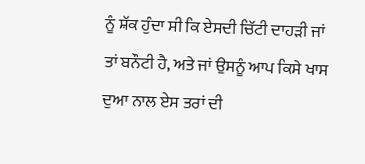ਨੂੰ ਸ਼ੱਕ ਹੁੰਦਾ ਸੀ ਕਿ ਏਸਦੀ ਚਿੱਟੀ ਦਾਹੜੀ ਜਾਂ ਤਾਂ ਬਨੌਟੀ ਹੈ, ਅਤੇ ਜਾਂ ਉਸਨੂੰ ਆਪ ਕਿਸੇ ਖਾਸ ਦੁਆ ਨਾਲ ਏਸ ਤਰਾਂ ਦੀ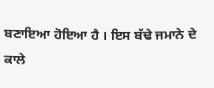ਬਣਾਇਆ ਹੋਇਆ ਹੈ । ਇਸ ਬੱਢੇ ਜਮਾਨੇ ਦੇ ਕਾਲੇ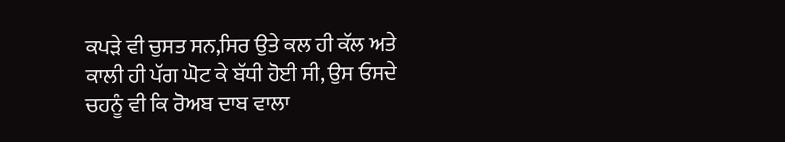ਕਪੜੇ ਵੀ ਚੁਸਤ ਸਨ,ਸਿਰ ਉਤੇ ਕਲ ਹੀ ਕੱਲ ਅਤੇ ਕਾਲੀ ਹੀ ਪੱਗ ਘੋਟ ਕੇ ਬੱਧੀ ਹੋਈ ਸੀ, ਉਸ ਓਸਦੇ ਚਹਨੂੰ ਵੀ ਕਿ ਰੋਅਬ ਦਾਬ ਵਾਲਾ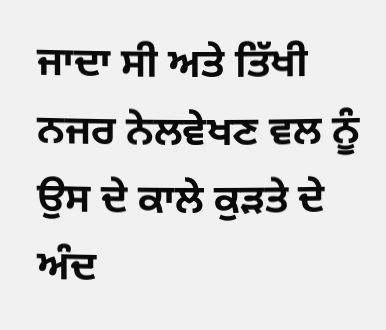ਜਾਦਾ ਸੀ ਅਤੇ ਤਿੱਖੀ ਨਜਰ ਨੇਲਵੇਖਣ ਵਲ ਨੂੰ ਉਸ ਦੇ ਕਾਲੇ ਕੁੜਤੇ ਦੇ ਅੰਦ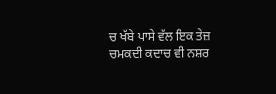ਚ ਖੱਬੇ ਪਾਸੇ ਵੱਲ ਇਕ ਤੇਜ਼ ਚਮਕਦੀ ਕਦਾਚ ਵੀ ਨਸ਼ਰ